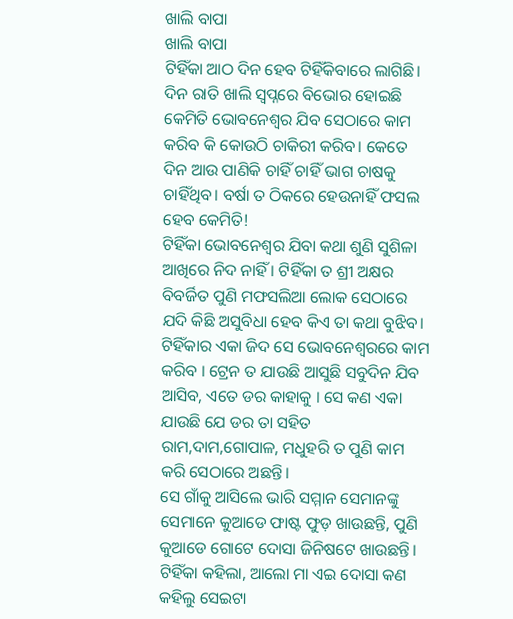ଖାଲି ବାପା
ଖାଲି ବାପା
ଟିହିଁକା ଆଠ ଦିନ ହେବ ଟିହିଁକିବାରେ ଲାଗିଛି। ଦିନ ରାତି ଖାଲି ସ୍ଵପ୍ନରେ ବିଭୋର ହୋଇଛି କେମିତି ଭୋବନେଶ୍ୱର ଯିବ ସେଠାରେ କାମ କରିବ କି କୋଉଠି ଚାକିରୀ କରିବ। କେତେ ଦିନ ଆଉ ପାଣିକି ଚାହିଁ ଚାହିଁ ଭାଗ ଚାଷକୁ ଚାହିଁଥିବ। ବର୍ଷା ତ ଠିକରେ ହେଉନାହିଁ ଫସଲ ହେବ କେମିତି!
ଟିହିଁକା ଭୋବନେଶ୍ୱର ଯିବା କଥା ଶୁଣି ସୁଶିଳା ଆଖିରେ ନିଦ ନାହିଁ । ଟିହିଁକା ତ ଶ୍ରୀ ଅକ୍ଷର ବିବର୍ଜିତ ପୁଣି ମଫସଲିଆ ଲୋକ ସେଠାରେ ଯଦି କିଛି ଅସୁବିଧା ହେବ କିଏ ତା କଥା ବୁଝିବ।
ଟିହିଁକାର ଏକା ଜିଦ ସେ ଭୋବନେଶ୍ୱରରେ କାମ କରିବ । ଟ୍ରେନ ତ ଯାଉଛି ଆସୁଛି ସବୁଦିନ ଯିବ ଆସିବ, ଏତେ ଡର କାହାକୁ । ସେ କଣ ଏକା ଯାଉଛି ଯେ ଡର ତା ସହିତ ରାମ,ଦାମ,ଗୋପାଳ, ମଧୁହରି ତ ପୁଣି କାମ କରି ସେଠାରେ ଅଛନ୍ତି।
ସେ ଗାଁକୁ ଆସିଲେ ଭାରି ସମ୍ମାନ ସେମାନଙ୍କୁ ସେମାନେ କୁଆଡେ ଫାଷ୍ଟ ଫୁଡ଼ ଖାଉଛନ୍ତି, ପୁଣି କୁଆଡେ ଗୋଟେ ଦୋସା ଜିନିଷଟେ ଖାଉଛନ୍ତି।
ଟିହିଁକା କହିଲା, ଆଲୋ ମା ଏଇ ଦୋସା କଣ କହିଲୁ ସେଇଟା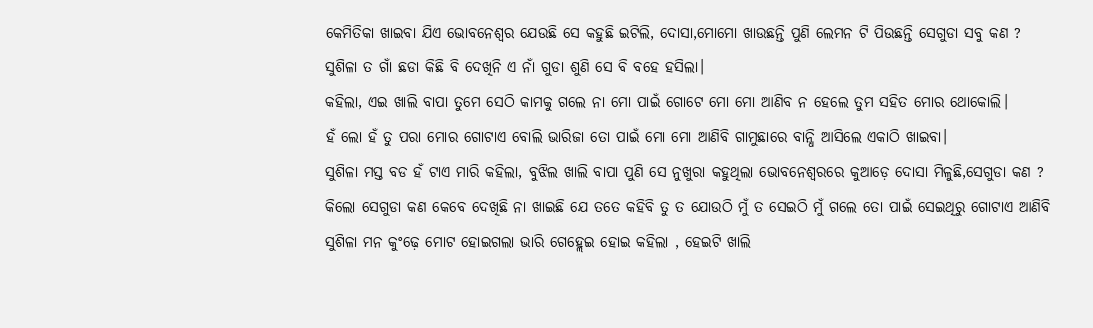କେମିତିକା ଖାଇବା ଯିଏ ଭୋବନେଶ୍ୱର ଯେଉଛି ସେ କହୁଛି ଇଟିଲି, ଦୋସା,ମୋମୋ ଖାଉଛନ୍ତି ପୁଣି ଲେମନ ଟି ପିଉଛନ୍ତି ସେଗୁଡା ସବୁ କଣ ?
ସୁଶିଳା ତ ଗାଁ ଛଡା କିଛି ବି ଦେଖିନି ଏ ନାଁ ଗୁଡା ଶୁଣି ସେ ବି ବହେ ହସିଲା।
କହିଲା, ଏଇ ଖାଲି ବାପା ତୁମେ ସେଠି କାମକୁ ଗଲେ ନା ମୋ ପାଇଁ ଗୋଟେ ମୋ ମୋ ଆଣିବ ନ ହେଲେ ତୁମ ସହିତ ମୋର ଥୋକୋଲି।
ହଁ ଲୋ ହଁ ତୁ ପରା ମୋର ଗୋଟାଏ ବୋଲି ଭାରିଜା ତୋ ପାଇଁ ମୋ ମୋ ଆଣିବି ଗାମୁଛାରେ ବାନ୍ଧି ଆସିଲେ ଏକାଠି ଖାଇବା।
ସୁଶିଳା ମସ୍ତ ବଡ ହଁ ଟାଏ ମାରି କହିଲା, ବୁଝିଲ ଖାଲି ବାପା ପୁଣି ସେ ନୁଖୁରା କହୁଥିଲା ଭୋବନେଶ୍ୱରରେ କୁଆଡ଼େ ଦୋସା ମିଳୁଛି,ସେଗୁଡା କଣ ?
କିଲୋ ସେଗୁଡା କଣ କେବେ ଦେଖିଛି ନା ଖାଇଛି ଯେ ତତେ କହିବି ତୁ ତ ଯୋଉଠି ମୁଁ ତ ସେଇଠି ମୁଁ ଗଲେ ତୋ ପାଇଁ ସେଇଥିରୁ ଗୋଟାଏ ଆଣିବି ସୁଶିଳା ମନ କୁଂଢ଼େ ମୋଟ ହୋଇଗଲା ଭାରି ଗେହ୍ଲେଇ ହୋଇ କହିଲା , ହେଇଟି ଖାଲି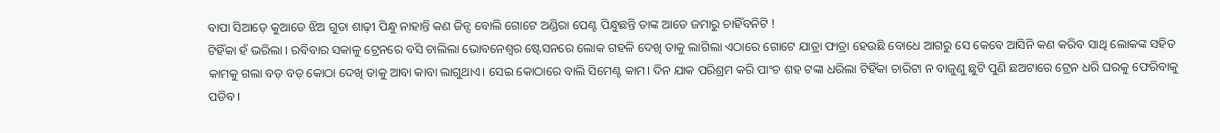ବାପା ସିଆଡ଼େ କୁଆଡେ ଝିଅ ଗୁଡା ଶାଢ଼ୀ ପିନ୍ଧୁ ନାହାନ୍ତି କଣ ଜିନ୍ସ ବୋଲି ଗୋଟେ ଅଣ୍ଡିରା ପେଣ୍ଟ ପିନ୍ଧୁଛନ୍ତି ତାଙ୍କ ଆଡେ ଜମାରୁ ଚାହିଁବନିଟି !
ଟିହିଁକା ହଁ ଭରିଲା । ରବିବାର ସକାଳୁ ଟ୍ରେନରେ ବସି ଚାଲିଲା ଭୋବନେଶ୍ୱର ଷ୍ଟେସନରେ ଲୋକ ଗହଳି ଦେଖି ତାକୁ ଲାଗିଲା ଏଠାରେ ଗୋଟେ ଯାତ୍ରା ଫାତ୍ରା ହେଉଛି ବୋଧେ ଆଗରୁ ସେ କେବେ ଆସିନି କଣ କରିବ ସାଥି ଲୋକଙ୍କ ସହିତ କାମକୁ ଗଲା ବଡ଼ ବଡ଼ କୋଠା ଦେଖି ତାକୁ ଆବା କାବା ଲାଗୁଥାଏ। ସେଇ କୋଠାରେ ବାଲି ସିମେଣ୍ଟ କାମ। ଦିନ ଯାକ ପରିଶ୍ରମ କରି ପାଂଚ ଶହ ଟଙ୍କା ଧରିଲା ଟିହିଁକା ଚାରିଟା ନ ବାଜୁଣୁ ଛୁଟି ପୁଣି ଛଅଟାରେ ଟ୍ରେନ ଧରି ଘରକୁ ଫେରିବାକୁ ପଡିବ।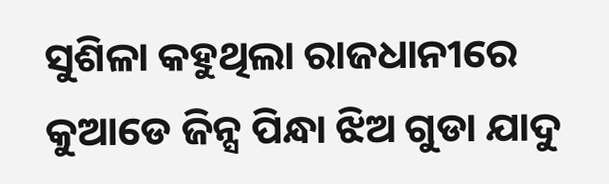ସୁଶିଳା କହୁଥିଲା ରାଜଧାନୀରେ କୁଆଡେ ଜିନ୍ସ ପିନ୍ଧା ଝିଅ ଗୁଡା ଯାଦୁ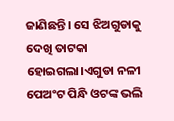ଜାଣିଛନ୍ତି। ସେ ଝିଅଗୁଡାକୁ ଦେଖି ତାଟକା ହୋଇଗଲା।ଏଗୁଡା ନଳୀ ପେଅଂଟ ପିନ୍ଧି ଓଟଙ୍କ ଭଲି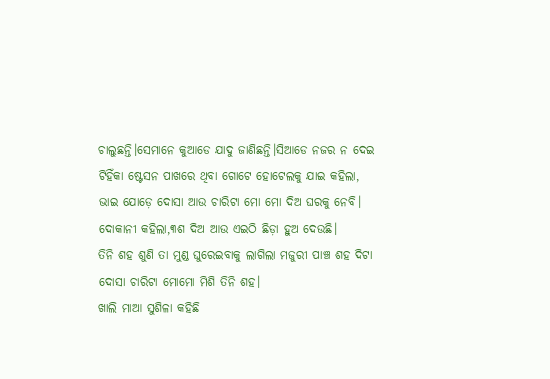ଚାଲୁଛନ୍ତି।ସେମାନେ କୁଆଡେ ଯାଦୁ ଜାଣିଛନ୍ତି।ସିଆଡେ ନଜର ନ ଦେଇ ଟିହିଁକା ଷ୍ଟେସନ ପାଖରେ ଥିବା ଗୋଟେ ହୋଟେଲକୁ ଯାଇ କହିଲା, ଭାଇ ଯୋଡ଼େ ଦୋସା ଆଉ ଚାରିଟା ମୋ ମୋ ଦିଅ ଘରକୁ ନେବି।
ଦୋକାନୀ କହିଲା,୩ଶ ଦିଅ ଆଉ ଏଇଠି ଛିଡ଼ା ହୁଅ ଦେଉଛି।
ତିନି ଶହ ଶୁଣି ତା ମୁଣ୍ଡ ଘୁରେଇବାକୁ ଲାଗିଲା ମଜୁରୀ ପାଞ୍ଚ ଶହ ଦିଟା ଦୋସା ଚାରିଟା ମୋମୋ ମିଶି ତିନି ଶହ।
ଖାଲି ମାଆ ସୁଶିଳା କହିଛି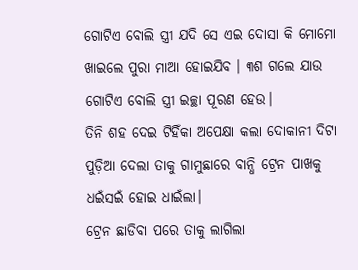ଗୋଟିଏ ବୋଲି ସ୍ତ୍ରୀ ଯଦି ସେ ଏଇ ଦୋସା କି ମୋମୋ ଖାଇଲେ ପୁରା ମାଆ ହୋଇଯିବ । ୩ଶ ଗଲେ ଯାଉ ଗୋଟିଏ ବୋଲି ସ୍ତ୍ରୀ ଇଚ୍ଛା ପୂରଣ ହେଉ।
ତିନି ଶହ ଦେଇ ଟିହିଁକା ଅପେକ୍ଷା କଲା ଦୋକାନୀ ଦିଟା ପୁଡ଼ିଆ ଦେଲା ତାକୁ ଗାମୁଛାରେ ବାନ୍ଧି ଟ୍ରେନ ପାଖକୁ ଧଇଁସଇଁ ହୋଇ ଧାଇଁଲା।
ଟ୍ରେନ ଛାଡିବା ପରେ ତାକୁ ଲାଗିଲା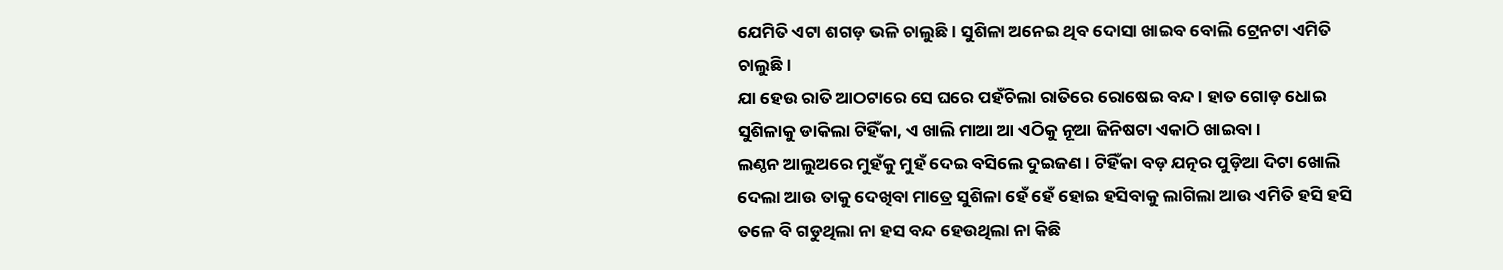ଯେମିତି ଏଟା ଶଗଡ଼ ଭଳି ଚାଲୁଛି। ସୁଶିଳା ଅନେଇ ଥିବ ଦୋସା ଖାଇବ ବୋଲି ଟ୍ରେନଟା ଏମିତି ଚାଲୁଛି।
ଯା ହେଉ ରାତି ଆଠଟାରେ ସେ ଘରେ ପହଁଚିଲା ରାତିରେ ରୋଷେଇ ବନ୍ଦ। ହାତ ଗୋଡ଼ ଧୋଇ ସୁଶିଳାକୁ ଡାକିଲା ଟିହିଁକା, ଏ ଖାଲି ମାଆ ଆ ଏଠିକୁ ନୂଆ ଜିନିଷଟା ଏକାଠି ଖାଇବା।
ଲଣ୍ଠନ ଆଲୁଅରେ ମୁହଁକୁ ମୁହଁ ଦେଇ ବସିଲେ ଦୁଇଜଣ । ଟିହିଁକା ବଡ଼ ଯତ୍ନର ପୁଡ଼ିଆ ଦିଟା ଖୋଲି ଦେଲା ଆଉ ତାକୁ ଦେଖିବା ମାତ୍ରେ ସୁଶିଳା ହେଁ ହେଁ ହୋଇ ହସିବାକୁ ଲାଗିଲା ଆଉ ଏମିତି ହସି ହସି ତଳେ ବି ଗଡୁଥିଲା ନା ହସ ବନ୍ଦ ହେଉଥିଲା ନା କିଛି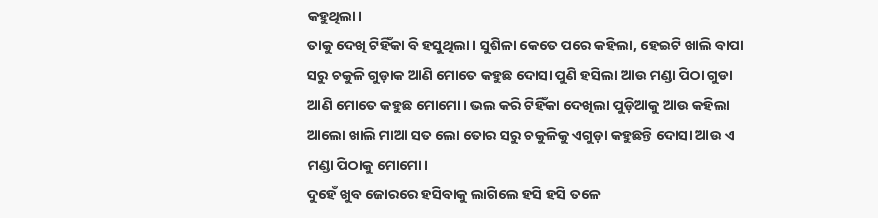କହୁଥିଲା।
ତାକୁ ଦେଖି ଟିହିଁକା ବି ହସୁଥିଲା। ସୁଶିଳା କେତେ ପରେ କହିଲା, ହେଇଟି ଖାଲି ବାପା ସରୁ ଚକୁଳି ଗୁଡ଼ାକ ଆଣି ମୋତେ କହୁଛ ଦୋସା ପୁଣି ହସିଲା ଆଉ ମଣ୍ଡା ପିଠା ଗୁଡା ଆଣି ମୋତେ କହୁଛ ମୋମୋ। ଭଲ କରି ଟିହିଁକା ଦେଖିଲା ପୁଡ଼ିଆକୁ ଆଉ କହିଲା ଆଲୋ ଖାଲି ମାଆ ସତ ଲୋ ତୋର ସରୁ ଚକୁଳିକୁ ଏଗୁଡ଼ା କହୁଛନ୍ତି ଦୋସା ଆଉ ଏ ମଣ୍ଡା ପିଠାକୁ ମୋମୋ।
ଦୁହେଁ ଖୁବ ଜୋରରେ ହସିବାକୁ ଲାଗିଲେ ହସି ହସି ତଳେ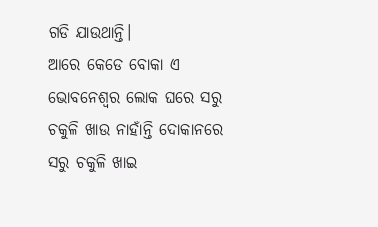ଗଡି ଯାଉଥାନ୍ତି।
ଆରେ କେଡେ ବୋକା ଏ ଭୋବନେଶ୍ୱର ଲୋକ ଘରେ ସରୁ ଚକୁଳି ଖାଉ ନାହାଁନ୍ତି ଦୋକାନରେ ସରୁ ଚକୁଳି ଖାଇ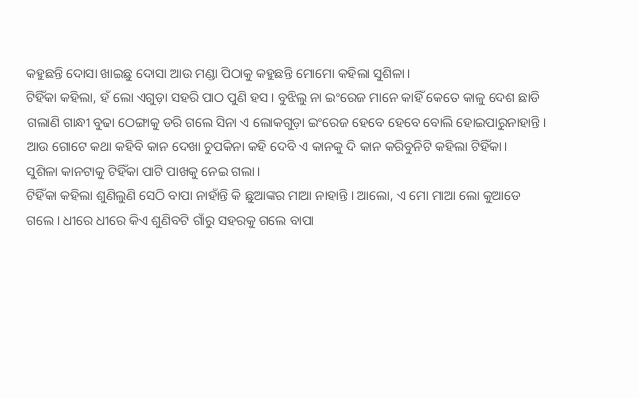କହୁଛନ୍ତି ଦୋସା ଖାଇଛୁ ଦୋସା ଆଉ ମଣ୍ଡା ପିଠାକୁ କହୁଛନ୍ତି ମୋମୋ କହିଲା ସୁଶିଳା।
ଟିହିଁକା କହିଲା, ହଁ ଲୋ ଏଗୁଡ଼ା ସହରି ପାଠ ପୁଣି ହସ। ବୁଝିଲୁ ନା ଇଂରେଜ ମାନେ କାହିଁ କେତେ କାଳୁ ଦେଶ ଛାଡି ଗଲାଣି ଗାନ୍ଧୀ ବୁଢା ଠେଙ୍ଗାକୁ ଡରି ଗଲେ ସିନା ଏ ଲୋକଗୁଡ଼ା ଇଂରେଜ ହେବେ ହେବେ ବୋଲି ହୋଇପାରୁନାହାନ୍ତି। ଆଉ ଗୋଟେ କଥା କହିବି କାନ ଦେଖା ଚୁପକିନା କହି ଦେବି ଏ କାନକୁ ଦି କାନ କରିବୁନିଟି କହିଲା ଟିହିଁକା।
ସୁଶିଳା କାନଟାକୁ ଟିହିଁକା ପାଟି ପାଖକୁ ନେଇ ଗଲା।
ଟିହିଁକା କହିଲା ଶୁଣିଲୁଣି ସେଠି ବାପା ନାହାଁନ୍ତି କି ଛୁଆଙ୍କର ମାଆ ନାହାନ୍ତି। ଆଲୋ, ଏ ମୋ ମାଆ ଲୋ କୁଆଡେ ଗଲେ । ଧୀରେ ଧୀରେ କିଏ ଶୁଣିବଟି ଗାଁରୁ ସହରକୁ ଗଲେ ବାପା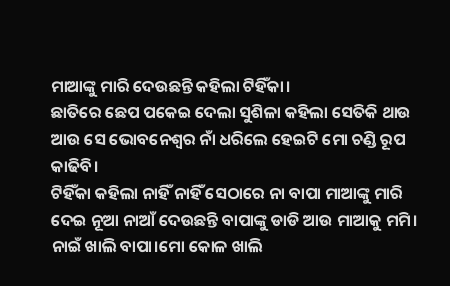ମାଆଙ୍କୁ ମାରି ଦେଉଛନ୍ତି କହିଲା ଟିହିଁକା।
ଛାତିରେ ଛେପ ପକେଇ ଦେଲା ସୁଶିଳା କହିଲା ସେତିକି ଥାଉ ଆଉ ସେ ଭୋବନେଶ୍ୱର ନାଁ ଧରିଲେ ହେଇଟି ମୋ ଚଣ୍ଡି ରୂପ କାଢିବି।
ଟିହିଁକା କହିଲା ନାହିଁ ନାହିଁ ସେଠାରେ ନା ବାପା ମାଆଙ୍କୁ ମାରି ଦେଇ ନୂଆ ନାଆଁ ଦେଉଛନ୍ତି ବାପାଙ୍କୁ ଡାଡି ଆଉ ମାଆକୁ ମମି।
ନାଇଁ ଖାଲି ବାପା।ମୋ କୋଳ ଖାଲି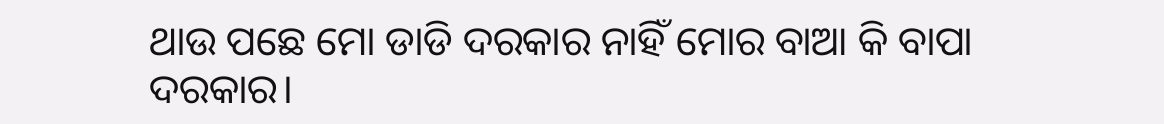ଥାଉ ପଛେ ମୋ ଡାଡି ଦରକାର ନାହିଁ ମୋର ବାଆ କି ବାପା ଦରକାର।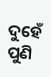ଦୁହେଁ ପୁଣି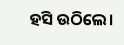ହସି ଉଠିଲେ।